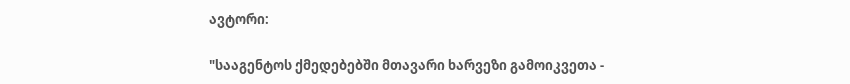ავტორი:

"სააგენტოს ქმედებებში მთავარი ხარვეზი გამოიკვეთა -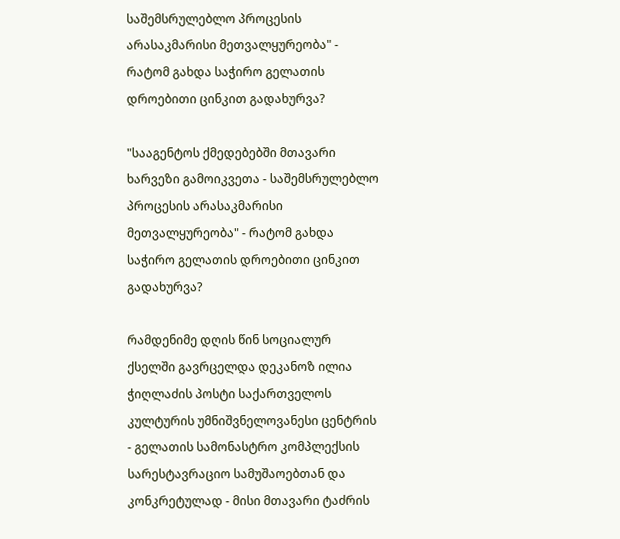საშემსრულებლო პროცესის არასაკმარისი მეთვალყურეობა" - რატომ გახდა საჭირო გელათის დროებითი ცინკით გადახურვა?

"სააგენტოს ქმედებებში მთავარი ხარვეზი გამოიკვეთა - საშემსრულებლო პროცესის არასაკმარისი მეთვალყურეობა" - რატომ გახდა საჭირო გელათის დროებითი ცინკით გადახურვა?

რამდენიმე დღის წინ სოციალურ ქსელში გავრცელდა დეკანოზ ილია ჭიღლაძის პოსტი საქართველოს კულტურის უმნიშვნელოვანესი ცენტრის - გელათის სამონასტრო კომპლექსის სარესტავრაციო სამუშაოებთან და კონკრეტულად - მისი მთავარი ტაძრის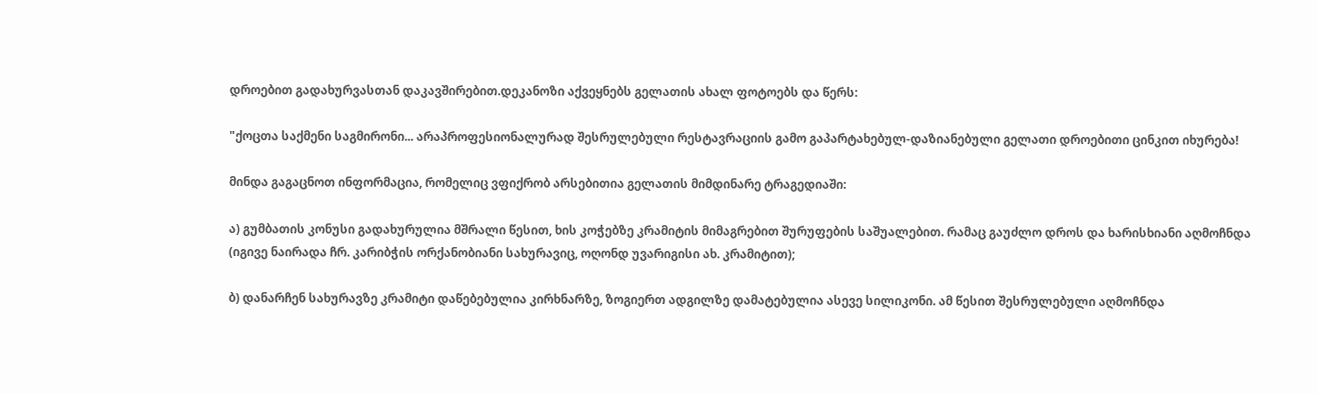დროებით გადახურვასთან დაკავშირებით.დეკანოზი აქვეყნებს გელათის ახალ ფოტოებს და წერს:

"ქოცთა საქმენი საგმირონი... არაპროფესიონალურად შესრულებული რესტავრაციის გამო გაპარტახებულ-დაზიანებული გელათი დროებითი ცინკით იხურება!

მინდა გაგაცნოთ ინფორმაცია, რომელიც ვფიქრობ არსებითია გელათის მიმდინარე ტრაგედიაში:

ა) გუმბათის კონუსი გადახურულია მშრალი წესით, ხის კოჭებზე კრამიტის მიმაგრებით შურუფების საშუალებით. რამაც გაუძლო დროს და ხარისხიანი აღმოჩნდა (იგივე ნაირადა ჩრ. კარიბჭის ორქანობიანი სახურავიც, ოღონდ უვარიგისი ახ. კრამიტით);

ბ) დანარჩენ სახურავზე კრამიტი დაწებებულია კირხნარზე, ზოგიერთ ადგილზე დამატებულია ასევე სილიკონი. ამ წესით შესრულებული აღმოჩნდა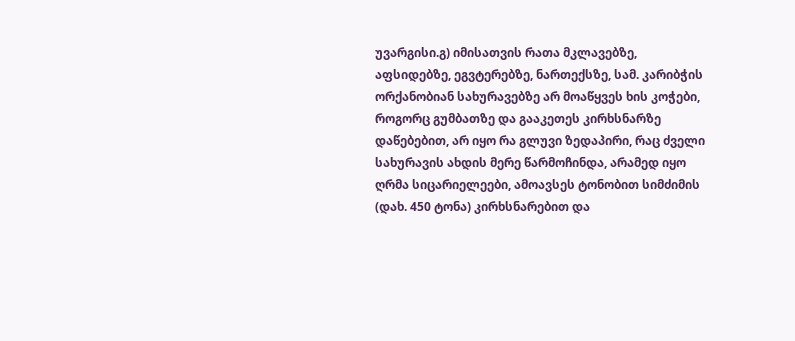უვარგისი.გ) იმისათვის რათა მკლავებზე, აფსიდებზე, ეგვტერებზე, ნართექსზე, სამ. კარიბჭის ორქანობიან სახურავებზე არ მოაწყვეს ხის კოჭები, როგორც გუმბათზე და გააკეთეს კირხსნარზე დაწებებით, არ იყო რა გლუვი ზედაპირი, რაც ძველი სახურავის ახდის მერე წარმოჩინდა, არამედ იყო ღრმა სიცარიელეები, ამოავსეს ტონობით სიმძიმის (დახ. 450 ტონა) კირხსნარებით და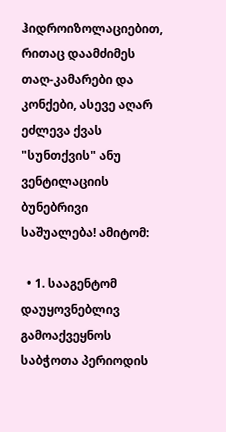ჰიდროიზოლაციებით, რითაც დაამძიმეს თაღ-კამარები და კონქები, ასევე აღარ ეძლევა ქვას "სუნთქვის" ანუ ვენტილაციის ბუნებრივი საშუალება! ამიტომ:

  • 1. სააგენტომ დაუყოვნებლივ გამოაქვეყნოს საბჭოთა პერიოდის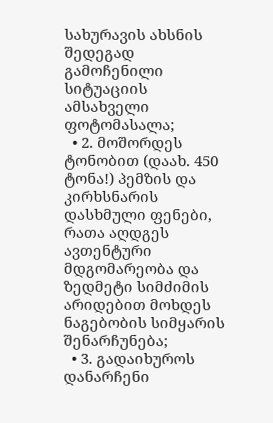სახურავის ახსნის შედეგად გამოჩენილი სიტუაციის ამსახველი ფოტომასალა;
  • 2. მოშორდეს ტონობით (დაახ. 450 ტონა!) პემზის და კირხსნარის დასხმული ფენები, რათა აღდგეს ავთენტური მდგომარეობა და ზედმეტი სიმძიმის არიდებით მოხდეს ნაგებობის სიმყარის შენარჩუნება;
  • 3. გადაიხუროს დანარჩენი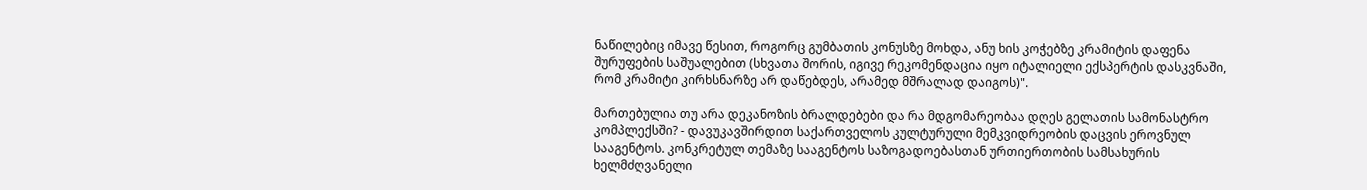ნაწილებიც იმავე წესით, როგორც გუმბათის კონუსზე მოხდა, ანუ ხის კოჭებზე კრამიტის დაფენა შურუფების საშუალებით (სხვათა შორის, იგივე რეკომენდაცია იყო იტალიელი ექსპერტის დასკვნაში, რომ კრამიტი კირხსნარზე არ დაწებდეს, არამედ მშრალად დაიგოს)".

მართებულია თუ არა დეკანოზის ბრალდებები და რა მდგომარეობაა დღეს გელათის სამონასტრო კომპლექსში? - დავუკავშირდით საქართველოს კულტურული მემკვიდრეობის დაცვის ეროვნულ სააგენტოს. კონკრეტულ თემაზე სააგენტოს საზოგადოებასთან ურთიერთობის სამსახურის ხელმძღვანელი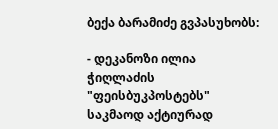ბექა ბარამიძე გვპასუხობს:

- დეკანოზი ილია ჭიღლაძის "ფეისბუკპოსტებს" საკმაოდ აქტიურად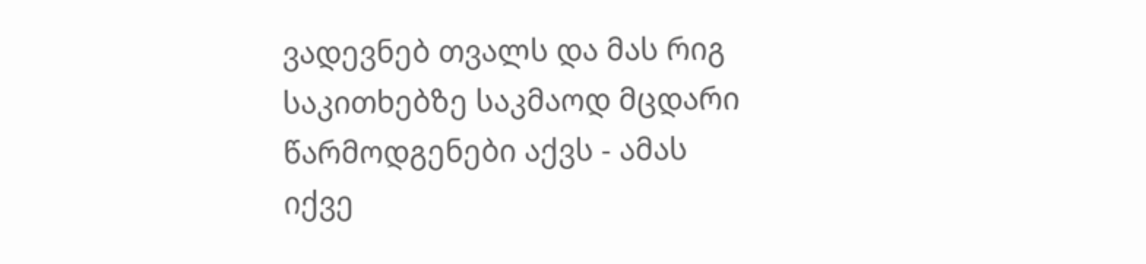ვადევნებ თვალს და მას რიგ საკითხებზე საკმაოდ მცდარი წარმოდგენები აქვს - ამას იქვე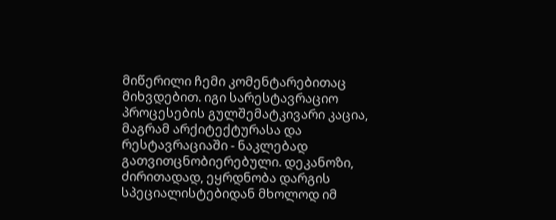მიწერილი ჩემი კომენტარებითაც მიხვდებით. იგი სარესტავრაციო პროცესების გულშემატკივარი კაცია, მაგრამ არქიტექტურასა და რესტავრაციაში - ნაკლებად გათვითცნობიერებული. დეკანოზი, ძირითადად, ეყრდნობა დარგის სპეციალისტებიდან მხოლოდ იმ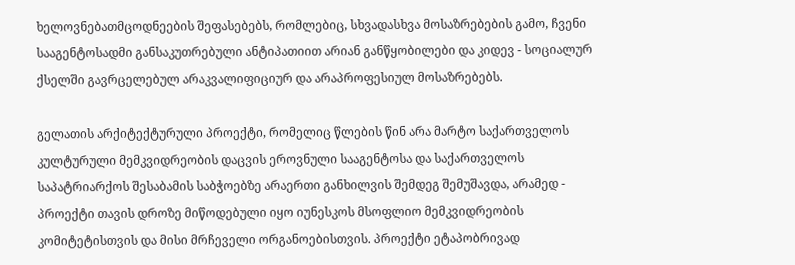ხელოვნებათმცოდნეების შეფასებებს, რომლებიც, სხვადასხვა მოსაზრებების გამო, ჩვენი სააგენტოსადმი განსაკუთრებული ანტიპათიით არიან განწყობილები და კიდევ - სოციალურ ქსელში გავრცელებულ არაკვალიფიციურ და არაპროფესიულ მოსაზრებებს.

გელათის არქიტექტურული პროექტი, რომელიც წლების წინ არა მარტო საქართველოს კულტურული მემკვიდრეობის დაცვის ეროვნული სააგენტოსა და საქართველოს საპატრიარქოს შესაბამის საბჭოებზე არაერთი განხილვის შემდეგ შემუშავდა, არამედ - პროექტი თავის დროზე მიწოდებული იყო იუნესკოს მსოფლიო მემკვიდრეობის კომიტეტისთვის და მისი მრჩეველი ორგანოებისთვის. პროექტი ეტაპობრივად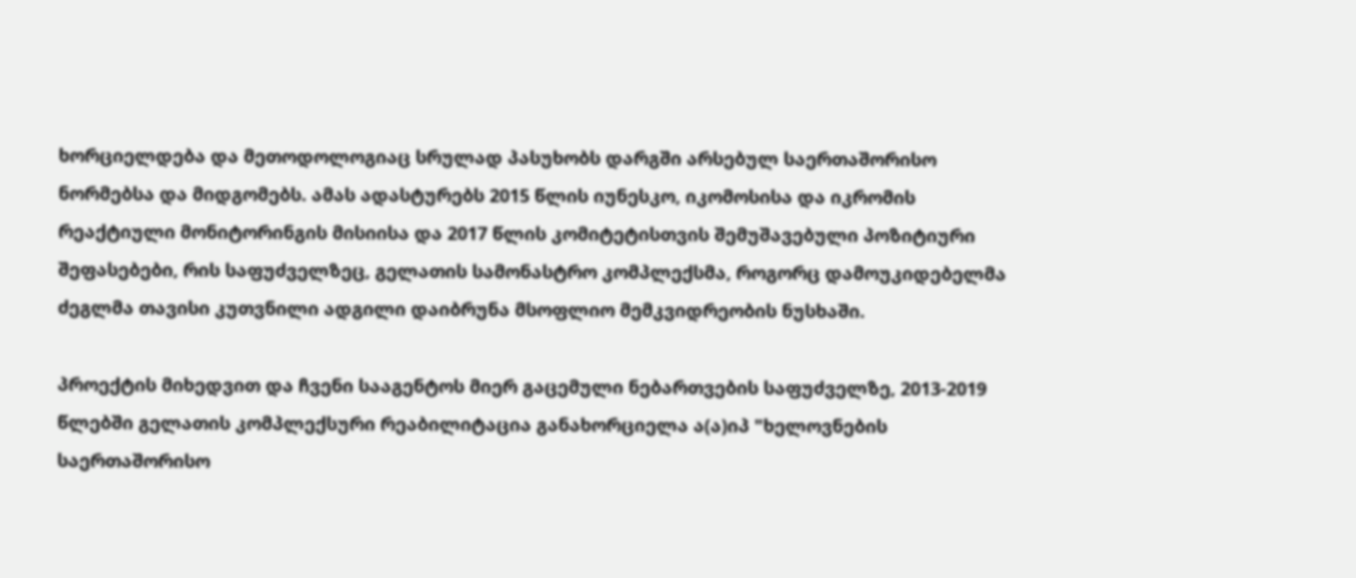ხორციელდება და მეთოდოლოგიაც სრულად პასუხობს დარგში არსებულ საერთაშორისო ნორმებსა და მიდგომებს. ამას ადასტურებს 2015 წლის იუნესკო, იკომოსისა და იკრომის რეაქტიული მონიტორინგის მისიისა და 2017 წლის კომიტეტისთვის შემუშავებული პოზიტიური შეფასებები, რის საფუძველზეც, გელათის სამონასტრო კომპლექსმა, როგორც დამოუკიდებელმა ძეგლმა თავისი კუთვნილი ადგილი დაიბრუნა მსოფლიო მემკვიდრეობის ნუსხაში.

პროექტის მიხედვით და ჩვენი სააგენტოს მიერ გაცემული ნებართვების საფუძველზე, 2013-2019 წლებში გელათის კომპლექსური რეაბილიტაცია განახორციელა ა(ა)იპ "ხელოვნების საერთაშორისო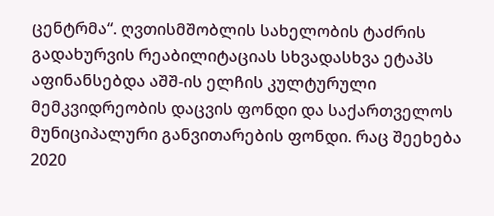ცენტრმა“. ღვთისმშობლის სახელობის ტაძრის გადახურვის რეაბილიტაციას სხვადასხვა ეტაპს აფინანსებდა აშშ-ის ელჩის კულტურული მემკვიდრეობის დაცვის ფონდი და საქართველოს მუნიციპალური განვითარების ფონდი. რაც შეეხება 2020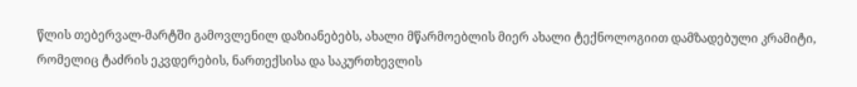წლის თებერვალ-მარტში გამოვლენილ დაზიანებებს, ახალი მწარმოებლის მიერ ახალი ტექნოლოგიით დამზადებული კრამიტი, რომელიც ტაძრის ეკვდერების, ნართექსისა და საკურთხევლის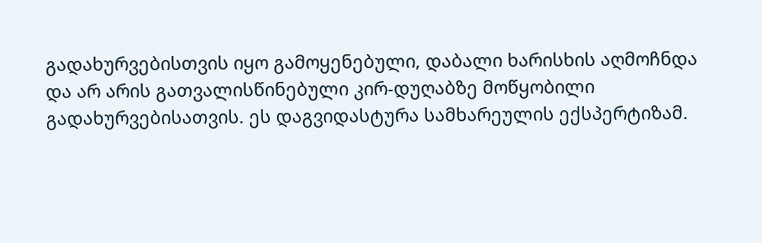გადახურვებისთვის იყო გამოყენებული, დაბალი ხარისხის აღმოჩნდა და არ არის გათვალისწინებული კირ-დუღაბზე მოწყობილი გადახურვებისათვის. ეს დაგვიდასტურა სამხარეულის ექსპერტიზამ.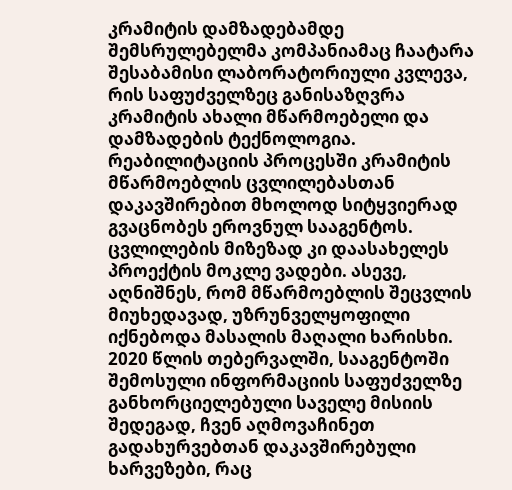კრამიტის დამზადებამდე შემსრულებელმა კომპანიამაც ჩაატარა შესაბამისი ლაბორატორიული კვლევა, რის საფუძველზეც განისაზღვრა კრამიტის ახალი მწარმოებელი და დამზადების ტექნოლოგია. რეაბილიტაციის პროცესში კრამიტის მწარმოებლის ცვლილებასთან დაკავშირებით მხოლოდ სიტყვიერად გვაცნობეს ეროვნულ სააგენტოს. ცვლილების მიზეზად კი დაასახელეს პროექტის მოკლე ვადები. ასევე, აღნიშნეს, რომ მწარმოებლის შეცვლის მიუხედავად, უზრუნველყოფილი იქნებოდა მასალის მაღალი ხარისხი. 2020 წლის თებერვალში, სააგენტოში შემოსული ინფორმაციის საფუძველზე განხორციელებული საველე მისიის შედეგად, ჩვენ აღმოვაჩინეთ გადახურვებთან დაკავშირებული ხარვეზები, რაც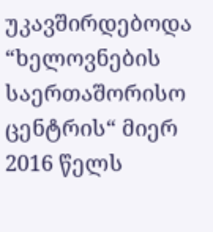უკავშირდებოდა “ხელოვნების საერთაშორისო ცენტრის“ მიერ 2016 წელს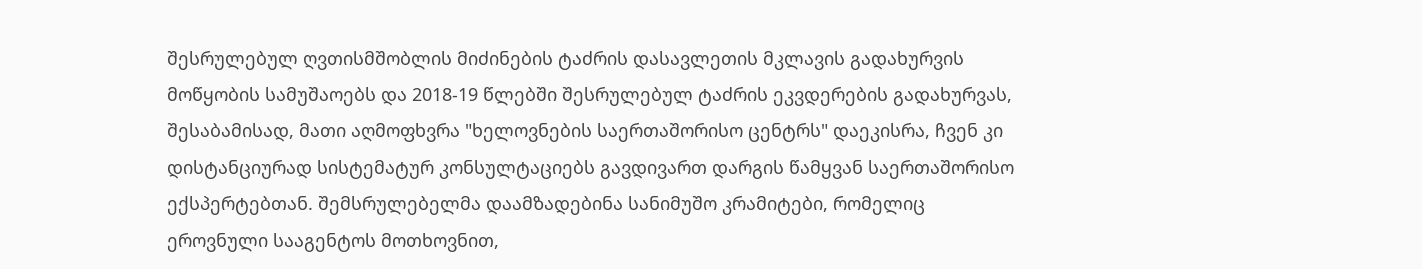შესრულებულ ღვთისმშობლის მიძინების ტაძრის დასავლეთის მკლავის გადახურვის მოწყობის სამუშაოებს და 2018-19 წლებში შესრულებულ ტაძრის ეკვდერების გადახურვას, შესაბამისად, მათი აღმოფხვრა "ხელოვნების საერთაშორისო ცენტრს" დაეკისრა, ჩვენ კი დისტანციურად სისტემატურ კონსულტაციებს გავდივართ დარგის წამყვან საერთაშორისო ექსპერტებთან. შემსრულებელმა დაამზადებინა სანიმუშო კრამიტები, რომელიც ეროვნული სააგენტოს მოთხოვნით,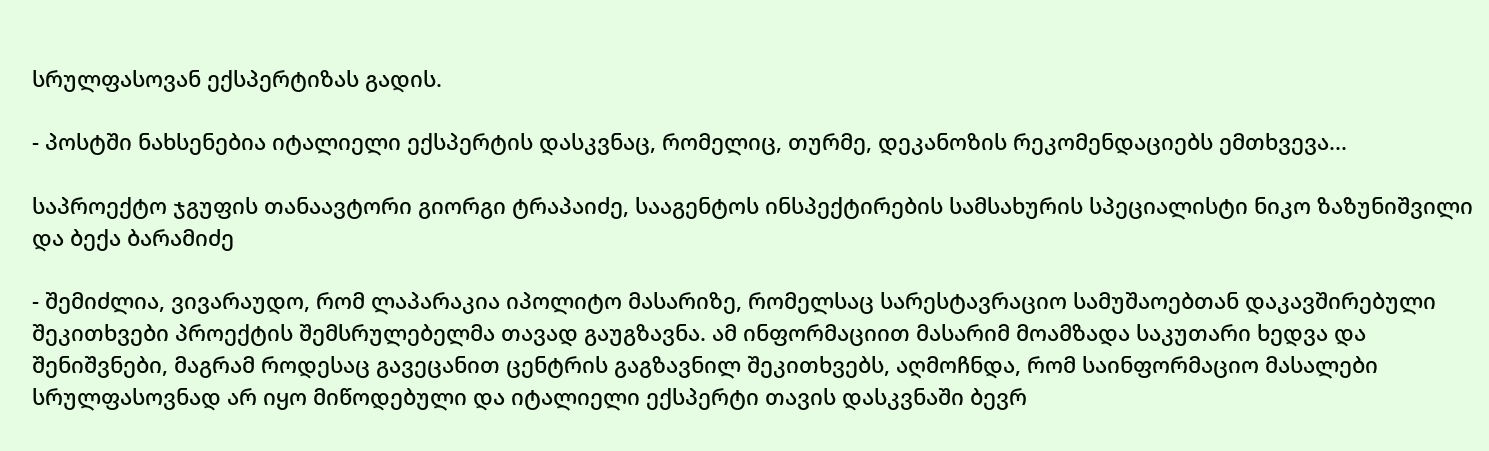სრულფასოვან ექსპერტიზას გადის.

- პოსტში ნახსენებია იტალიელი ექსპერტის დასკვნაც, რომელიც, თურმე, დეკანოზის რეკომენდაციებს ემთხვევა...

საპროექტო ჯგუფის თანაავტორი გიორგი ტრაპაიძე, სააგენტოს ინსპექტირების სამსახურის სპეციალისტი ნიკო ზაზუნიშვილი და ბექა ბარამიძე

- შემიძლია, ვივარაუდო, რომ ლაპარაკია იპოლიტო მასარიზე, რომელსაც სარესტავრაციო სამუშაოებთან დაკავშირებული შეკითხვები პროექტის შემსრულებელმა თავად გაუგზავნა. ამ ინფორმაციით მასარიმ მოამზადა საკუთარი ხედვა და შენიშვნები, მაგრამ როდესაც გავეცანით ცენტრის გაგზავნილ შეკითხვებს, აღმოჩნდა, რომ საინფორმაციო მასალები სრულფასოვნად არ იყო მიწოდებული და იტალიელი ექსპერტი თავის დასკვნაში ბევრ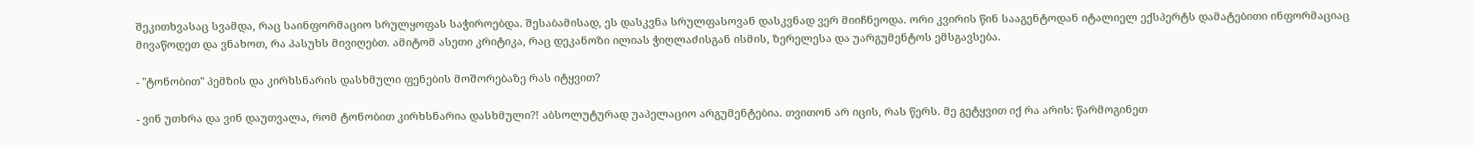შეკითხვასაც სვამდა, რაც საინფორმაციო სრულყოფას საჭიროებდა. შესაბამისად, ეს დასკვნა სრულფასოვან დასკვნად ვერ მიიჩნეოდა. ორი კვირის წინ სააგენტოდან იტალიელ ექსპერტს დამატებითი ინფორმაციაც მივაწოდეთ და ვნახოთ, რა პასუხს მივიღებთ. ამიტომ ასეთი კრიტიკა, რაც დეკანოზი ილიას ჭიღლაძისგან ისმის, ზერელესა და უარგუმენტოს ემსგავსება.

- "ტონობით" პემზის და კირხსნარის დასხმული ფენების მოშორებაზე რას იტყვით?

- ვინ უთხრა და ვინ დაუთვალა, რომ ტონობით კირხსნარია დასხმული?! აბსოლუტურად უაპელაციო არგუმენტებია. თვითონ არ იცის, რას წერს. მე გეტყვით იქ რა არის: წარმოგინეთ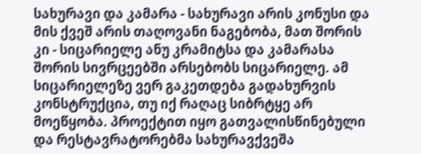სახურავი და კამარა - სახურავი არის კონუსი და მის ქვეშ არის თაღოვანი ნაგებობა, მათ შორის კი - სიცარიელე ანუ კრამიტსა და კამარასა შორის სივრცეებში არსებობს სიცარიელე. ამ სიცარიელეზე ვერ გაკეთდება გადახურვის კონსტრუქცია, თუ იქ რაღაც სიბრტყე არ მოეწყობა. პროექტით იყო გათვალისწინებული და რესტავრატორებმა სახურავქვეშა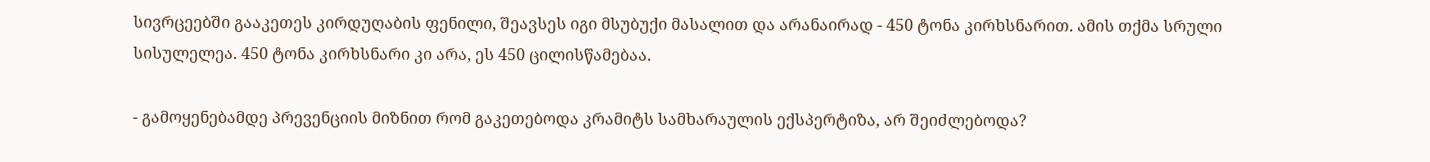სივრცეებში გააკეთეს კირდუღაბის ფენილი, შეავსეს იგი მსუბუქი მასალით და არანაირად - 450 ტონა კირხსნარით. ამის თქმა სრული სისულელეა. 450 ტონა კირხსნარი კი არა, ეს 450 ცილისწამებაა.

- გამოყენებამდე პრევენციის მიზნით რომ გაკეთებოდა კრამიტს სამხარაულის ექსპერტიზა, არ შეიძლებოდა?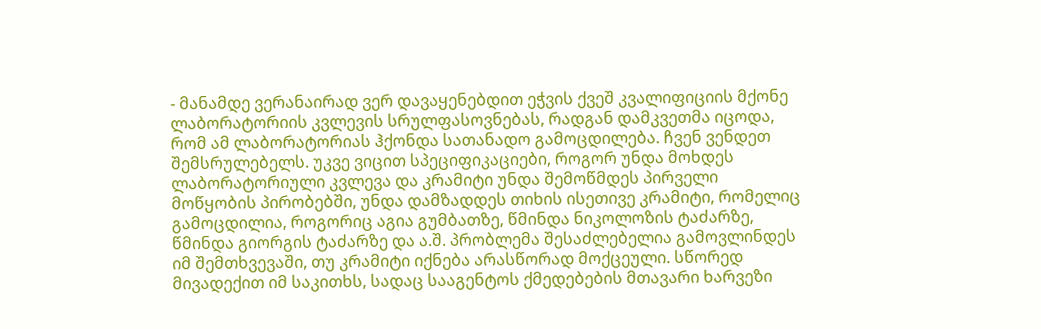- მანამდე ვერანაირად ვერ დავაყენებდით ეჭვის ქვეშ კვალიფიციის მქონე ლაბორატორიის კვლევის სრულფასოვნებას, რადგან დამკვეთმა იცოდა, რომ ამ ლაბორატორიას ჰქონდა სათანადო გამოცდილება. ჩვენ ვენდეთ შემსრულებელს. უკვე ვიცით სპეციფიკაციები, როგორ უნდა მოხდეს ლაბორატორიული კვლევა და კრამიტი უნდა შემოწმდეს პირველი მოწყობის პირობებში, უნდა დამზადდეს თიხის ისეთივე კრამიტი, რომელიც გამოცდილია, როგორიც აგია გუმბათზე, წმინდა ნიკოლოზის ტაძარზე, წმინდა გიორგის ტაძარზე და ა.შ. პრობლემა შესაძლებელია გამოვლინდეს იმ შემთხვევაში, თუ კრამიტი იქნება არასწორად მოქცეული. სწორედ მივადექით იმ საკითხს, სადაც სააგენტოს ქმედებების მთავარი ხარვეზი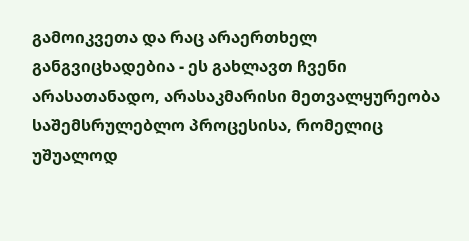გამოიკვეთა და რაც არაერთხელ განგვიცხადებია - ეს გახლავთ ჩვენი არასათანადო, არასაკმარისი მეთვალყურეობა საშემსრულებლო პროცესისა, რომელიც უშუალოდ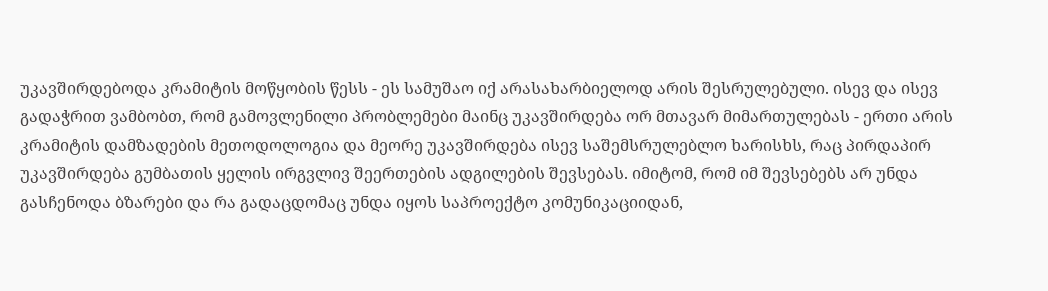უკავშირდებოდა კრამიტის მოწყობის წესს - ეს სამუშაო იქ არასახარბიელოდ არის შესრულებული. ისევ და ისევ გადაჭრით ვამბობთ, რომ გამოვლენილი პრობლემები მაინც უკავშირდება ორ მთავარ მიმართულებას - ერთი არის კრამიტის დამზადების მეთოდოლოგია და მეორე უკავშირდება ისევ საშემსრულებლო ხარისხს, რაც პირდაპირ უკავშირდება გუმბათის ყელის ირგვლივ შეერთების ადგილების შევსებას. იმიტომ, რომ იმ შევსებებს არ უნდა გასჩენოდა ბზარები და რა გადაცდომაც უნდა იყოს საპროექტო კომუნიკაციიდან,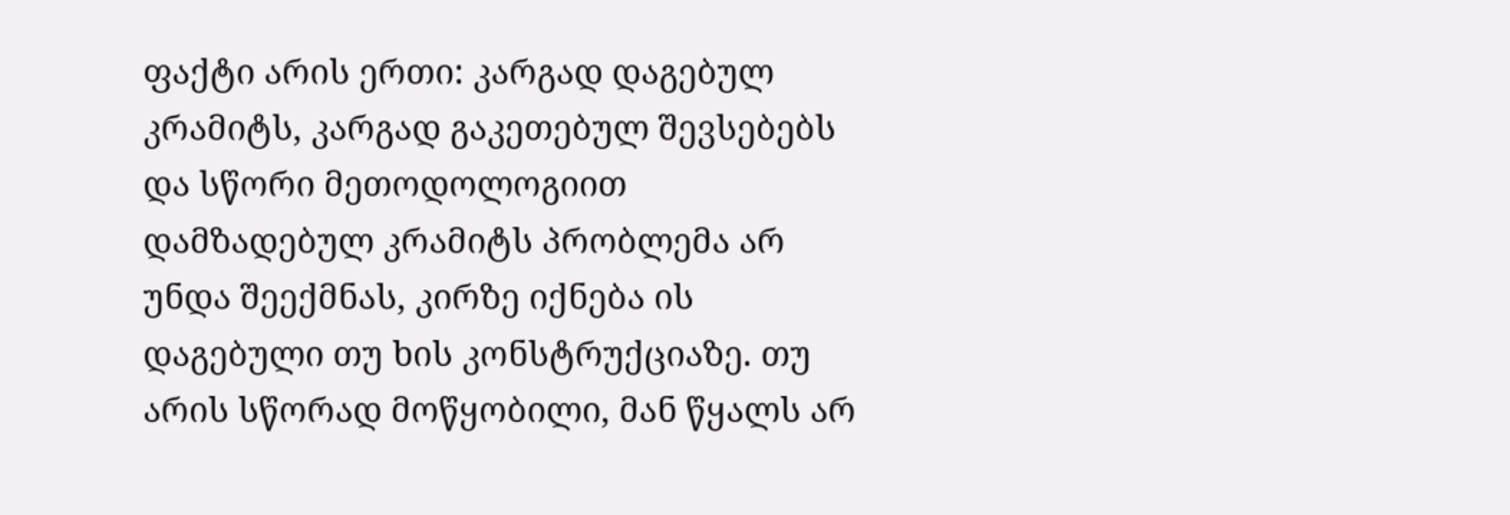ფაქტი არის ერთი: კარგად დაგებულ კრამიტს, კარგად გაკეთებულ შევსებებს და სწორი მეთოდოლოგიით დამზადებულ კრამიტს პრობლემა არ უნდა შეექმნას, კირზე იქნება ის დაგებული თუ ხის კონსტრუქციაზე. თუ არის სწორად მოწყობილი, მან წყალს არ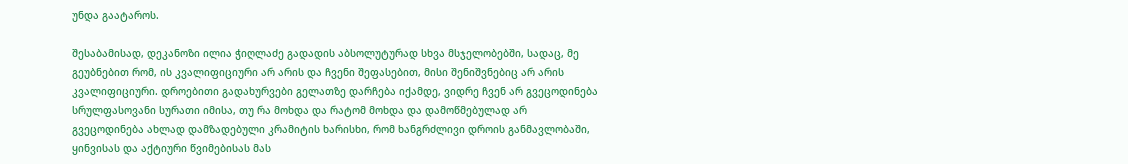უნდა გაატაროს.

შესაბამისად, დეკანოზი ილია ჭიღლაძე გადადის აბსოლუტურად სხვა მსჯელობებში, სადაც, მე გეუბნებით რომ, ის კვალიფიციური არ არის და ჩვენი შეფასებით, მისი შენიშვნებიც არ არის კვალიფიციური. დროებითი გადახურვები გელათზე დარჩება იქამდე, ვიდრე ჩვენ არ გვეცოდინება სრულფასოვანი სურათი იმისა, თუ რა მოხდა და რატომ მოხდა და დამოწმებულად არ გვეცოდინება ახლად დამზადებული კრამიტის ხარისხი, რომ ხანგრძლივი დროის განმავლობაში, ყინვისას და აქტიური წვიმებისას მას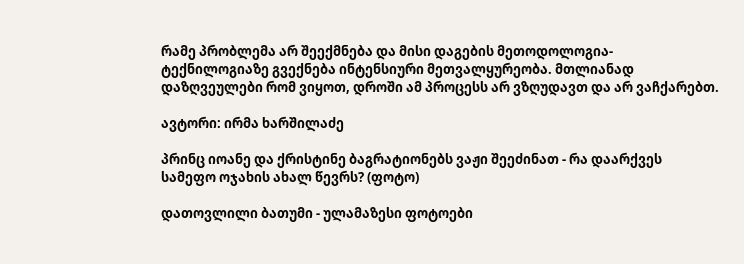რამე პრობლემა არ შეექმნება და მისი დაგების მეთოდოლოგია-ტექნილოგიაზე გვექნება ინტენსიური მეთვალყურეობა. მთლიანად დაზღვეულები რომ ვიყოთ, დროში ამ პროცესს არ ვზღუდავთ და არ ვაჩქარებთ.

ავტორი: ირმა ხარშილაძე

პრინც იოანე და ქრისტინე ბაგრატიონებს ვაჟი შეეძინათ - რა დაარქვეს სამეფო ოჯახის ახალ წევრს? (ფოტო)

დათოვლილი ბათუმი - ულამაზესი ფოტოები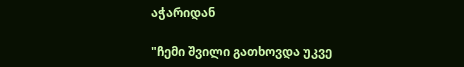აჭარიდან

"ჩემი შვილი გათხოვდა უკვე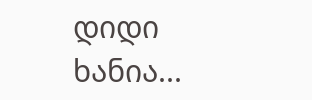დიდი ხანია...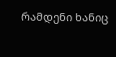რამდენი ხანიც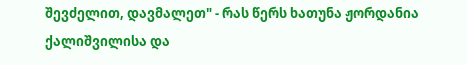შევძელით, დავმალეთ" - რას წერს ხათუნა ჟორდანია ქალიშვილისა და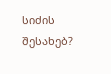სიძის შესახებ?